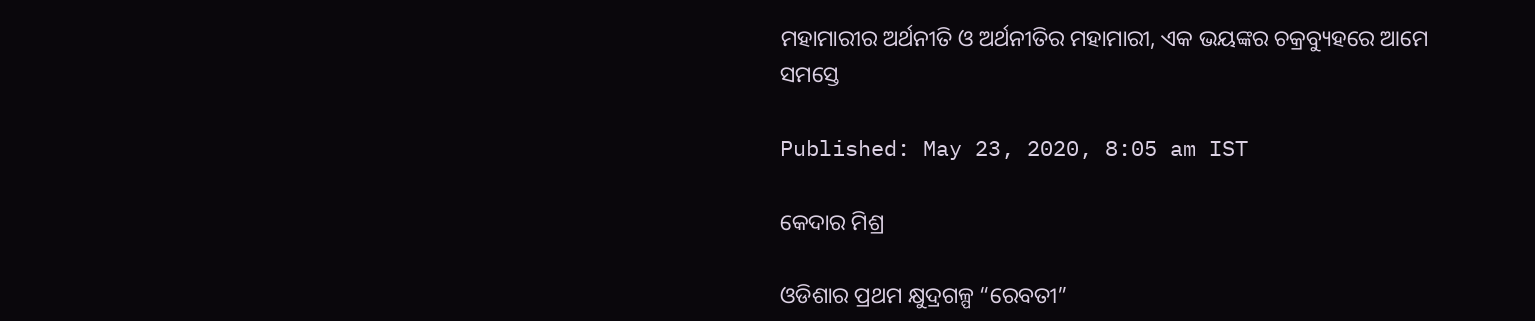ମହାମାରୀର ଅର୍ଥନୀତି ଓ ଅର୍ଥନୀତିର ମହାମାରୀ, ଏକ ଭୟଙ୍କର ଚକ୍ରବ୍ୟୁହରେ ଆମେ ସମସ୍ତେ

Published: May 23, 2020, 8:05 am IST

କେଦାର ମିଶ୍ର

ଓଡିଶାର ପ୍ରଥମ କ୍ଷୁଦ୍ରଗଳ୍ପ “ରେବତୀ”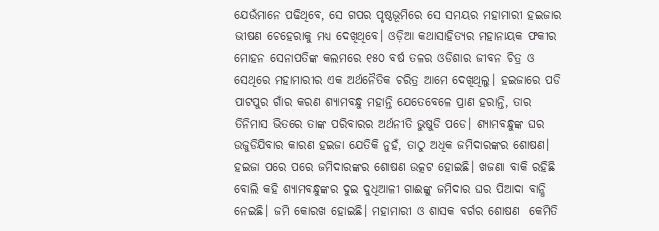ଯେଉଁମାନେ ପଢିଥିବେ, ସେ ଗପର ପୃଷ୍ଠଭୂମିରେ ସେ ସମୟର ମହାମାରୀ ହଇଜାର ଭୀଷଣ ଚେହେରାକୁ ମଧ୍ୟ ଦେଖିଥିବେ। ଓଡ଼ିଆ କଥାସାହିତ୍ୟର ମହାନାୟକ ଫକୀର ମୋହନ ସେନାପତିଙ୍କ କଲମରେ ୧୫୦ ବର୍ଷ ତଳର ଓଡିଶାର ଜୀବନ ଚିତ୍ର ଓ ସେଥିରେ ମହାମାରୀର ଏକ ଅର୍ଥନୈତିକ ଚରିତ୍ର ଆମେ ଦେଖିଥିଲୁ। ହଇଜାରେ ପଡି ପାଟପୁର ଗାଁର କରଣ ଶ୍ୟାମବନ୍ଧୁ ମହାନ୍ତି ଯେତେବେଳେ ପ୍ରାଣ ହରାନ୍ତି, ତାର ତିନିମାସ ଭିତରେ ତାଙ୍କ ପରିବାରର ଅର୍ଥନୀତି ଭୁଷୁଡି ପଡେ। ଶ୍ୟାମବନ୍ଧୁଙ୍କ ଘର ଉଜୁଡିଯିବାର କାରଣ ହଇଜା ଯେତିକି ନୁହଁ, ତାଠୁ ଅଧିକ ଜମିଦାରଙ୍କର ଶୋଷଣ। ହଇଜା ପରେ ପରେ ଜମିଦାରଙ୍କର ଶୋଷଣ ଉତ୍କଟ ହୋଇଛି। ଖଜଣା ବାକି ରହିଛି ବୋଲି କହି ଶ୍ୟାମବନ୍ଧୁଙ୍କର ଦୁଇ ଦୁଧିଆଳୀ ଗାଈଙ୍କୁ ଜମିଦାର ଘର ପିଆଦା ବାନ୍ଧି ନେଇଛି। ଜମି କୋରଖ ହୋଇଛି। ମହାମାରୀ ଓ ଶାସକ ବର୍ଗର ଶୋଷଣ  କେମିତି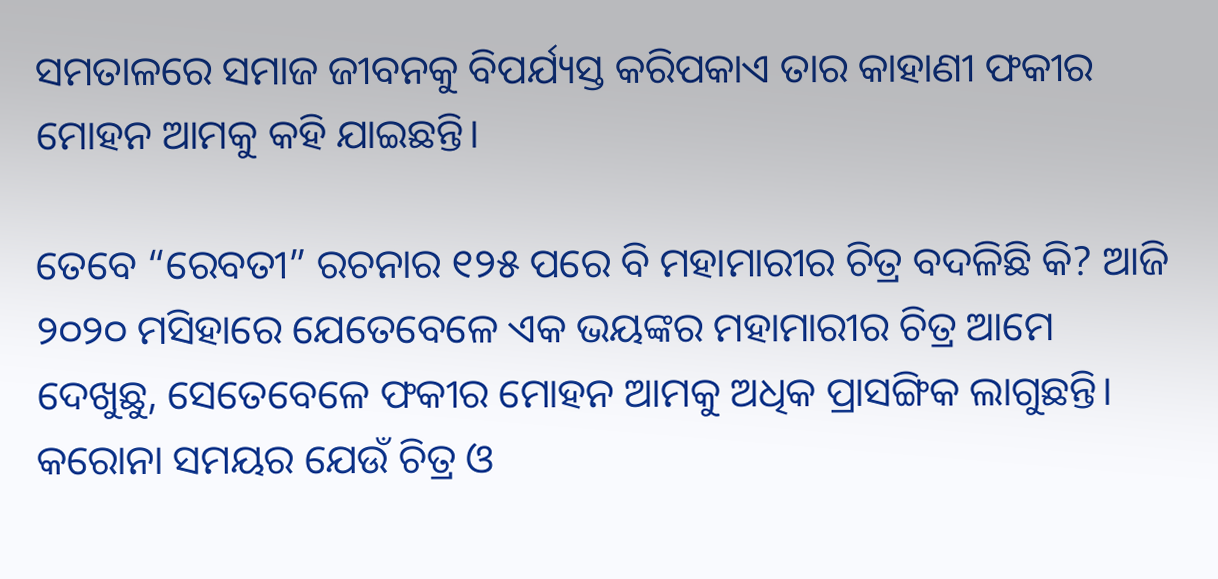ସମତାଳରେ ସମାଜ ଜୀବନକୁ ବିପର୍ଯ୍ୟସ୍ତ କରିପକାଏ ତାର କାହାଣୀ ଫକୀର ମୋହନ ଆମକୁ କହି ଯାଇଛନ୍ତି।

ତେବେ “ରେବତୀ” ରଚନାର ୧୨୫ ପରେ ବି ମହାମାରୀର ଚିତ୍ର ବଦଳିଛି କି? ଆଜି ୨୦୨୦ ମସିହାରେ ଯେତେବେଳେ ଏକ ଭୟଙ୍କର ମହାମାରୀର ଚିତ୍ର ଆମେ ଦେଖୁଛୁ, ସେତେବେଳେ ଫକୀର ମୋହନ ଆମକୁ ଅଧିକ ପ୍ରାସଙ୍ଗିକ ଲାଗୁଛନ୍ତି। କରୋନା ସମୟର ଯେଉଁ ଚିତ୍ର ଓ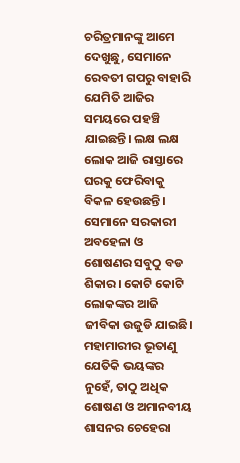ଚରିତ୍ରମାନଙ୍କୁ ଆମେ ଦେଖୁଛୁ, ସେମାନେ ରେବତୀ ଗପରୁ ବାହାରି ଯେମିତି ଆଜିର ସମୟରେ ପହଞ୍ଚି ଯାଇଛନ୍ତି। ଲକ୍ଷ ଲକ୍ଷ ଲୋକ ଆଜି ରାସ୍ତାରେ ଘରକୁ ଫେରିବାକୁ ବିକଳ ହେଉଛନ୍ତି। ସେମାନେ ସରକାରୀ ଅବହେଳା ଓ ଶୋଷଣର ସବୁଠୁ ବଡ ଶିକାର। କୋଟି କୋଟି ଲୋକଙ୍କର ଆଜି ଜୀବିକା ଉଜୁଡି ଯାଇଛି। ମହାମାରୀର ଭୂତାଣୁ ଯେତିକି ଭୟଙ୍କର ନୁହେଁ, ତାଠୁ ଅଧିକ ଶୋଷଣ ଓ ଅମାନବୀୟ ଶାସନର ଚେହେରା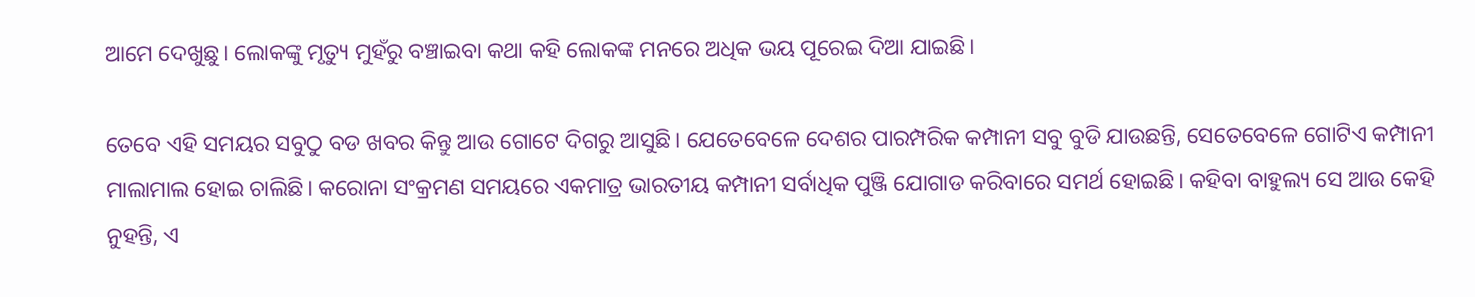ଆମେ ଦେଖୁଛୁ। ଲୋକଙ୍କୁ ମୃତ୍ୟୁ ମୁହଁରୁ ବଞ୍ଚାଇବା କଥା କହି ଲୋକଙ୍କ ମନରେ ଅଧିକ ଭୟ ପୂରେଇ ଦିଆ ଯାଇଛି।

ତେବେ ଏହି ସମୟର ସବୁଠୁ ବଡ ଖବର କିନ୍ତୁ ଆଉ ଗୋଟେ ଦିଗରୁ ଆସୁଛି। ଯେତେବେଳେ ଦେଶର ପାରମ୍ପରିକ କମ୍ପାନୀ ସବୁ ବୁଡି ଯାଉଛନ୍ତି, ସେତେବେଳେ ଗୋଟିଏ କମ୍ପାନୀ ମାଲାମାଲ ହୋଇ ଚାଲିଛି। କରୋନା ସଂକ୍ରମଣ ସମୟରେ ଏକମାତ୍ର ଭାରତୀୟ କମ୍ପାନୀ ସର୍ବାଧିକ ପୁଞ୍ଜି ଯୋଗାଡ କରିବାରେ ସମର୍ଥ ହୋଇଛି। କହିବା ବାହୁଲ୍ୟ ସେ ଆଉ କେହି ନୁହନ୍ତି, ଏ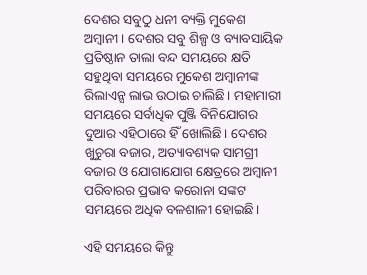ଦେଶର ସବୁଠୁ ଧନୀ ବ୍ୟକ୍ତି ମୁକେଶ ଅମ୍ବାନୀ। ଦେଶର ସବୁ ଶିଳ୍ପ ଓ ବ୍ୟାବସାୟିକ ପ୍ରତିଷ୍ଠାନ ତାଲା ବନ୍ଦ ସମୟରେ କ୍ଷତି ସହୁଥିବା ସମୟରେ ମୁକେଶ ଅମ୍ବାନୀଙ୍କ ରିଲାଏନ୍ସ ଲାଭ ଉଠାଇ ଚାଲିଛି। ମହାମାରୀ ସମୟରେ ସର୍ବାଧିକ ପୁଞ୍ଜି ବିନିଯୋଗର ଦୁଆର ଏହିଠାରେ ହିଁ ଖୋଲିଛି। ଦେଶର ଖୁଚୁରା ବଜାର, ଅତ୍ୟାବଶ୍ୟକ ସାମଗ୍ରୀ ବଜାର ଓ ଯୋଗାଯୋଗ କ୍ଷେତ୍ରରେ ଅମ୍ବାନୀ ପରିବାରର ପ୍ରଭାବ କରୋନା ସଙ୍କଟ ସମୟରେ ଅଧିକ ବଳଶାଳୀ ହୋଇଛି।

ଏହି ସମୟରେ କିନ୍ତୁ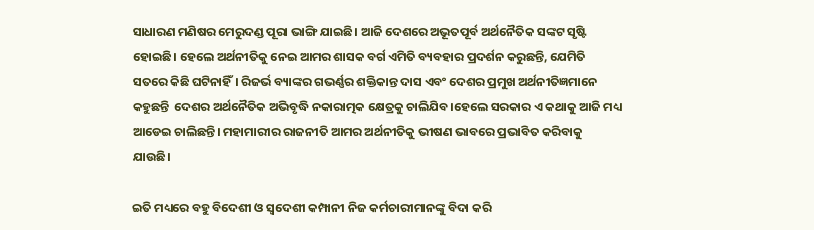ସାଧାରଣ ମଣିଷର ମେରୁଦଣ୍ଡ ପୂରା ଭାଙ୍ଗି ଯାଇଛି। ଆଜି ଦେଶରେ ଅଭୂତପୂର୍ବ ଅର୍ଥନୈତିକ ସଙ୍କଟ ସୃଷ୍ଟି ହୋଇଛି। ହେଲେ ଅର୍ଥନୀତିକୁ ନେଇ ଆମର ଶାସକ ବର୍ଗ ଏମିତି ବ୍ୟବହାର ପ୍ରଦର୍ଶନ କରୁଛନ୍ତି, ଯେମିତି ସତରେ କିଛି ଘଟିନାହିଁ। ରିଜର୍ଭ ବ୍ୟାଙ୍କର ଗଭର୍ଣ୍ଣର ଶକ୍ତିକାନ୍ତ ଦାସ ଏବଂ ଦେଶର ପ୍ରମୁଖ ଅର୍ଥନୀତିଜ୍ଞମାନେ କହୁଛନ୍ତି  ଦେଶର ଅର୍ଥନୈତିକ ଅଭିବୃଦ୍ଧି ନକାରାତ୍ମକ କ୍ଷେତ୍ରକୁ ଚାଲିଯିବ।ହେଲେ ସରକାର ଏ କଥାକୁ ଆଜି ମଧ୍ୟ ଆଡେଇ ଚାଲିଛନ୍ତି। ମହାମାରୀର ରାଜନୀତି ଆମର ଅର୍ଥନୀତିକୁ ଭୀଷଣ ଭାବରେ ପ୍ରଭାବିତ କରିବାକୁ ଯାଉଛି।

ଇତି ମଧ୍ୟରେ ବହୁ ବିଦେଶୀ ଓ ସ୍ଵଦେଶୀ କମ୍ପାନୀ ନିଜ କର୍ମଚାରୀମାନଙ୍କୁ ବିଦା କରି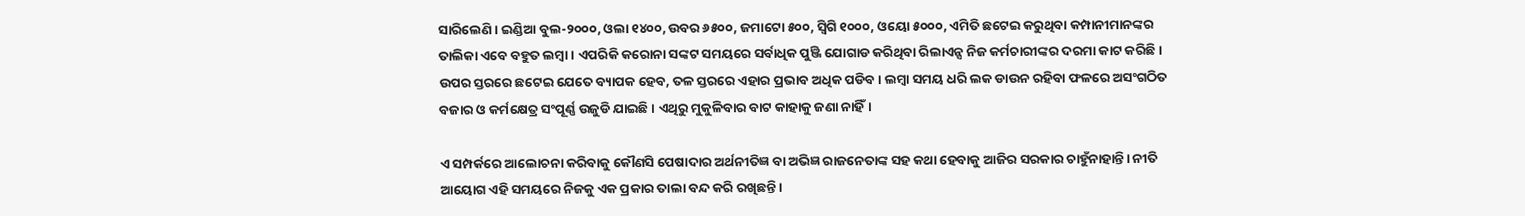ସାରିଲେଣି। ଇଣ୍ଡିଆ ବୁଲ-୨୦୦୦, ଓଲା ୧୪୦୦, ଉବର ୬୫୦୦, ଜମାଟୋ ୫୦୦, ସ୍ଵିଗି ୧୦୦୦, ଓୟୋ ୫୦୦୦, ଏମିତି ଛଟେଇ କରୁଥିବା କମ୍ପାନୀମାନଙ୍କର ତାଲିକା ଏବେ ବହୁତ ଲମ୍ବା। ଏପରିକି କରୋନା ସଙ୍କଟ ସମୟରେ ସର୍ବାଧିକ ପୁଞ୍ଜି ଯୋଗାଡ କରିଥିବା ରିଲାଏନ୍ସ ନିଜ କର୍ମଚାରୀଙ୍କର ଦରମା କାଟ କରିଛି। ଉପର ସ୍ତରରେ ଛଟେଇ ଯେତେ ବ୍ୟାପକ ହେବ, ତଳ ସ୍ତରରେ ଏହାର ପ୍ରଭାବ ଅଧିକ ପଡିବ। ଲମ୍ବା ସମୟ ଧରି ଲକ ଡାଉନ ରହିବା ଫଳରେ ଅସଂଗଠିତ ବଜାର ଓ କର୍ମକ୍ଷେତ୍ର ସଂପୂର୍ଣ୍ଣ ଉଜୁଡି ଯାଇଛି। ଏଥିରୁ ମୁକୁଳିବାର ବାଟ କାହାକୁ ଜଣା ନାହିଁ।

ଏ ସମ୍ପର୍କରେ ଆଲୋଚନା କରିବାକୁ କୌଣସି ପେଷାଦାର ଅର୍ଥନୀତିଜ୍ଞ ବା ଅଭିଜ୍ଞ ରାଜନେତାଙ୍କ ସହ କଥା ହେବାକୁ ଆଜିର ସରକାର ଚାହୁଁନାହାନ୍ତି। ନୀତି ଆୟୋଗ ଏହି ସମୟରେ ନିଜକୁ ଏକ ପ୍ରକାର ତାଲା ବନ୍ଦ କରି ରଖିଛନ୍ତି।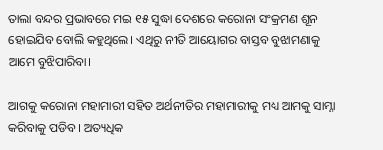ତାଲା ବନ୍ଦର ପ୍ରଭାବରେ ମଇ ୧୫ ସୁଦ୍ଧା ଦେଶରେ କରୋନା ସଂକ୍ରମଣ ଶୂନ ହୋଇଯିବ ବୋଲି କହୁଥିଲେ। ଏଥିରୁ ନୀତି ଆୟୋଗର ବାସ୍ତବ ବୁଝାମଣାକୁ ଆମେ ବୁଝିପାରିବା।

ଆଗକୁ କରୋନା ମହାମାରୀ ସହିତ ଅର୍ଥନୀତିର ମହାମାରୀକୁ ମଧ୍ୟ ଆମକୁ ସାମ୍ନା କରିବାକୁ ପଡିବ। ଅତ୍ୟଧିକ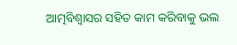ଆତ୍ମବିଶ୍ବାସର ସହିତ କାମ କରିବାକୁ ଭଲ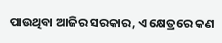ପାଉଥିବା ଆଜିର ସରକାର, ଏ କ୍ଷେତ୍ରରେ କଣ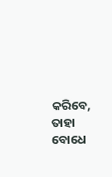କରିବେ, ତାହା ବୋଧେ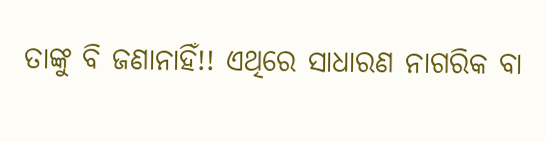ତାଙ୍କୁ ବି ଜଣାନାହିଁ!! ଏଥିରେ ସାଧାରଣ ନାଗରିକ ବା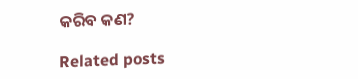କରିବ କଣ?

Related posts